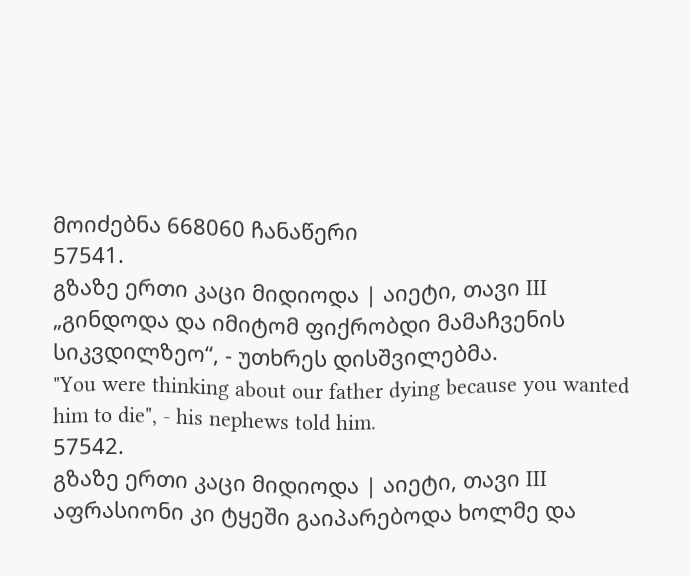მოიძებნა 668060 ჩანაწერი
57541.
გზაზე ერთი კაცი მიდიოდა | აიეტი, თავი III
„გინდოდა და იმიტომ ფიქრობდი მამაჩვენის სიკვდილზეო“, - უთხრეს დისშვილებმა.
"You were thinking about our father dying because you wanted him to die", - his nephews told him.
57542.
გზაზე ერთი კაცი მიდიოდა | აიეტი, თავი III
აფრასიონი კი ტყეში გაიპარებოდა ხოლმე და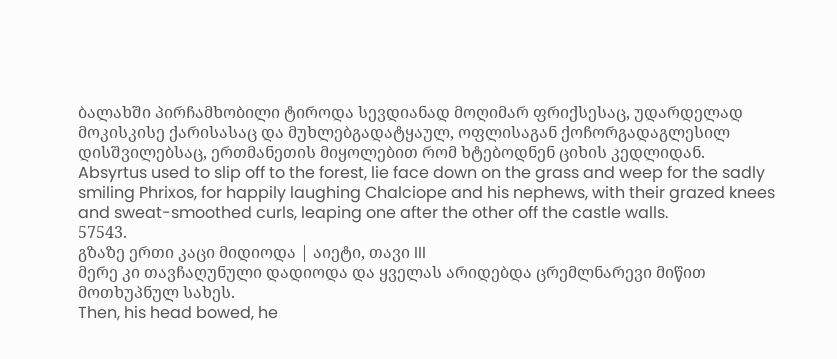ბალახში პირჩამხობილი ტიროდა სევდიანად მოღიმარ ფრიქსესაც, უდარდელად მოკისკისე ქარისასაც და მუხლებგადატყაულ, ოფლისაგან ქოჩორგადაგლესილ დისშვილებსაც, ერთმანეთის მიყოლებით რომ ხტებოდნენ ციხის კედლიდან.
Absyrtus used to slip off to the forest, lie face down on the grass and weep for the sadly smiling Phrixos, for happily laughing Chalciope and his nephews, with their grazed knees and sweat-smoothed curls, leaping one after the other off the castle walls.
57543.
გზაზე ერთი კაცი მიდიოდა | აიეტი, თავი III
მერე კი თავჩაღუნული დადიოდა და ყველას არიდებდა ცრემლნარევი მიწით მოთხუპნულ სახეს.
Then, his head bowed, he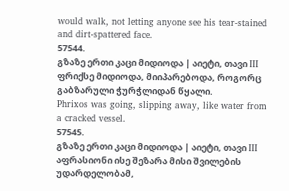would walk, not letting anyone see his tear-stained and dirt-spattered face.
57544.
გზაზე ერთი კაცი მიდიოდა | აიეტი, თავი III
ფრიქსე მიდიოდა, მიიპარებოდა, როგორც გაბზარული ჭურჭლიდან წყალი.
Phrixos was going, slipping away, like water from a cracked vessel.
57545.
გზაზე ერთი კაცი მიდიოდა | აიეტი, თავი III
აფრასიონი ისე შეზარა მისი შვილების უდარდელობამ,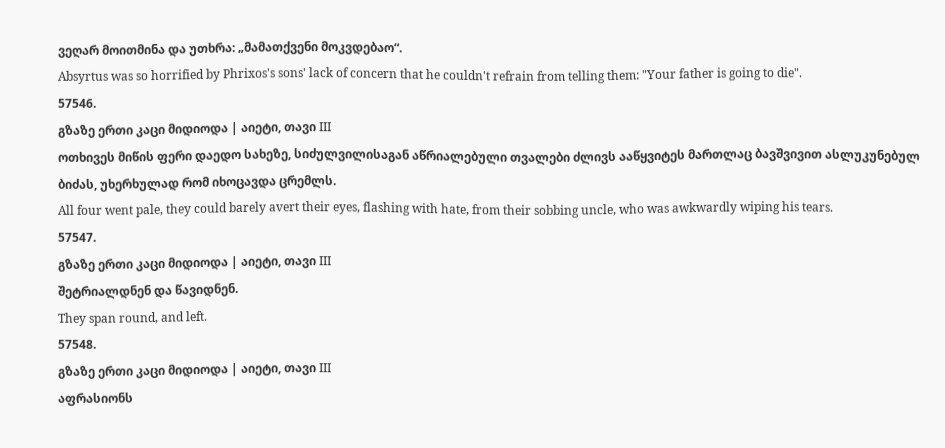ვეღარ მოითმინა და უთხრა: „მამათქვენი მოკვდებაო“.
Absyrtus was so horrified by Phrixos's sons' lack of concern that he couldn't refrain from telling them: "Your father is going to die".
57546.
გზაზე ერთი კაცი მიდიოდა | აიეტი, თავი III
ოთხივეს მიწის ფერი დაედო სახეზე, სიძულვილისაგან აწრიალებული თვალები ძლივს ააწყვიტეს მართლაც ბავშვივით ასლუკუნებულ ბიძას, უხერხულად რომ იხოცავდა ცრემლს.
All four went pale, they could barely avert their eyes, flashing with hate, from their sobbing uncle, who was awkwardly wiping his tears.
57547.
გზაზე ერთი კაცი მიდიოდა | აიეტი, თავი III
შეტრიალდნენ და წავიდნენ.
They span round, and left.
57548.
გზაზე ერთი კაცი მიდიოდა | აიეტი, თავი III
აფრასიონს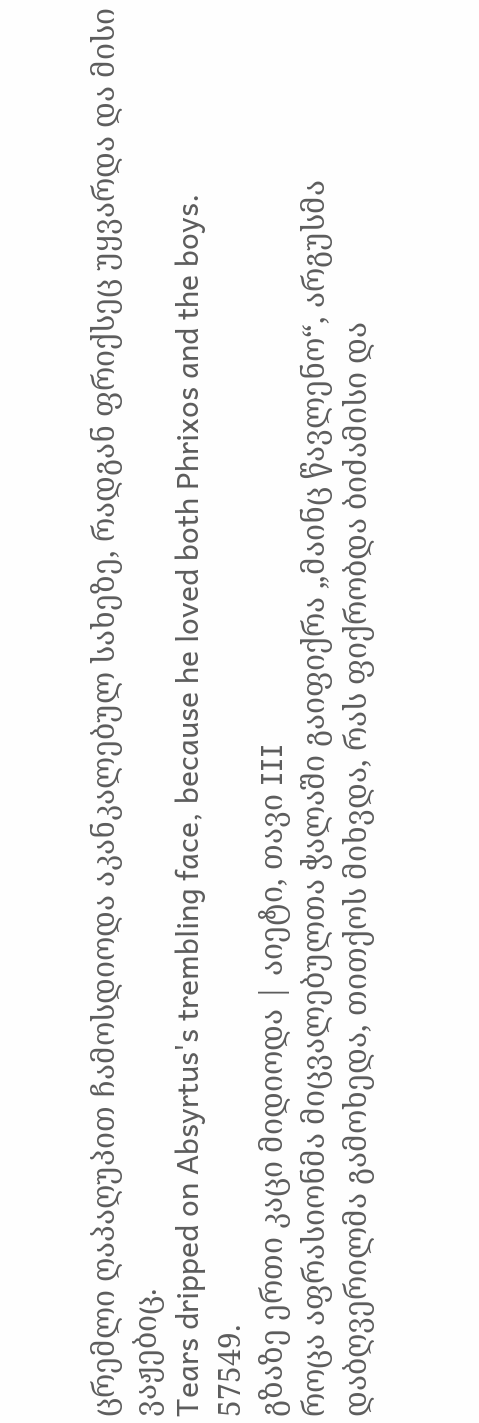ცრემლი ღაპაღუპით ჩამოსდიოდა აკანკალებულ სახეზე, რადგან ფრიქსეც უყვარდა და მისი ვაჟებიც.
Tears dripped on Absyrtus's trembling face, because he loved both Phrixos and the boys.
57549.
გზაზე ერთი კაცი მიდიოდა | აიეტი, თავი III
როცა აფრასიონმა მიცვალებულთა ჭალაში გაიფიქრა „მაინც წავლენო“, არგუსმა დაბღვერილმა გამოხედა, თითქოს მიხვდა, რას ფიქრობდა ბიძამისი და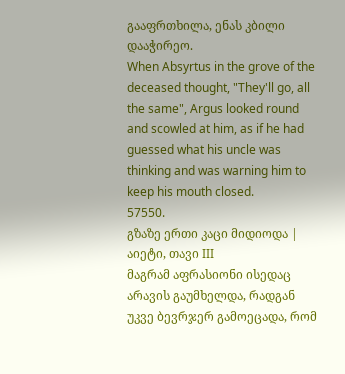გააფრთხილა, ენას კბილი დააჭირეო.
When Absyrtus in the grove of the deceased thought, "They'll go, all the same", Argus looked round and scowled at him, as if he had guessed what his uncle was thinking and was warning him to keep his mouth closed.
57550.
გზაზე ერთი კაცი მიდიოდა | აიეტი, თავი III
მაგრამ აფრასიონი ისედაც არავის გაუმხელდა, რადგან უკვე ბევრჯერ გამოეცადა, რომ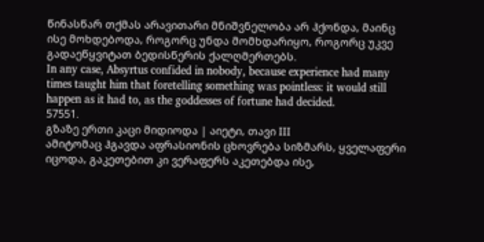წინასწარ თქმას არავითარი მნიშვნელობა არ ჰქონდა, მაინც ისე მოხდებოდა, როგორც უნდა მომხდარიყო, როგორც უკვე გადაეწყვიტათ ბედისწერის ქალღმერთებს.
In any case, Absyrtus confided in nobody, because experience had many times taught him that foretelling something was pointless: it would still happen as it had to, as the goddesses of fortune had decided.
57551.
გზაზე ერთი კაცი მიდიოდა | აიეტი, თავი III
ამიტომაც ჰგავდა აფრასიონის ცხოვრება სიზმარს, ყველაფერი იცოდა, გაკეთებით კი ვერაფერს აკეთებდა ისე,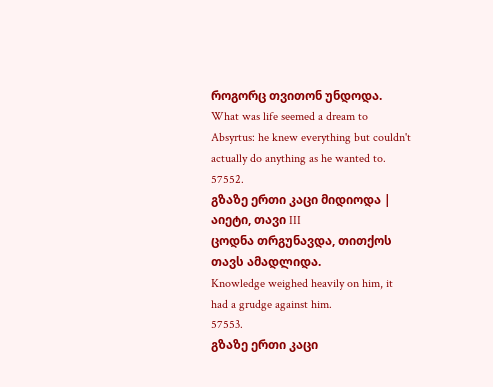როგორც თვითონ უნდოდა.
What was life seemed a dream to Absyrtus: he knew everything but couldn't actually do anything as he wanted to.
57552.
გზაზე ერთი კაცი მიდიოდა | აიეტი, თავი III
ცოდნა თრგუნავდა, თითქოს თავს ამადლიდა.
Knowledge weighed heavily on him, it had a grudge against him.
57553.
გზაზე ერთი კაცი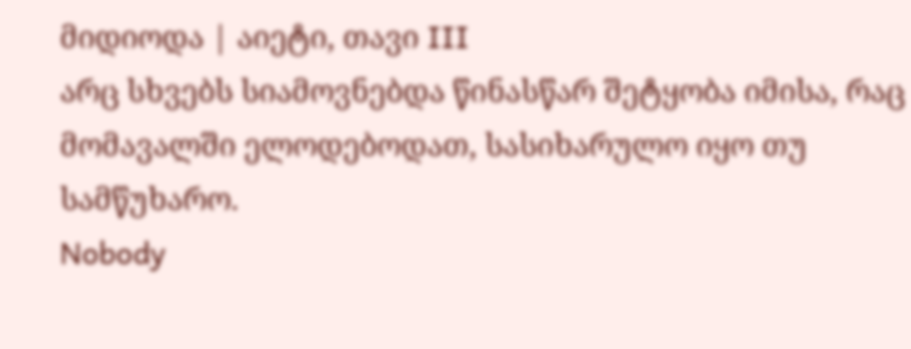მიდიოდა | აიეტი, თავი III
არც სხვებს სიამოვნებდა წინასწარ შეტყობა იმისა, რაც მომავალში ელოდებოდათ, სასიხარულო იყო თუ სამწუხარო.
Nobody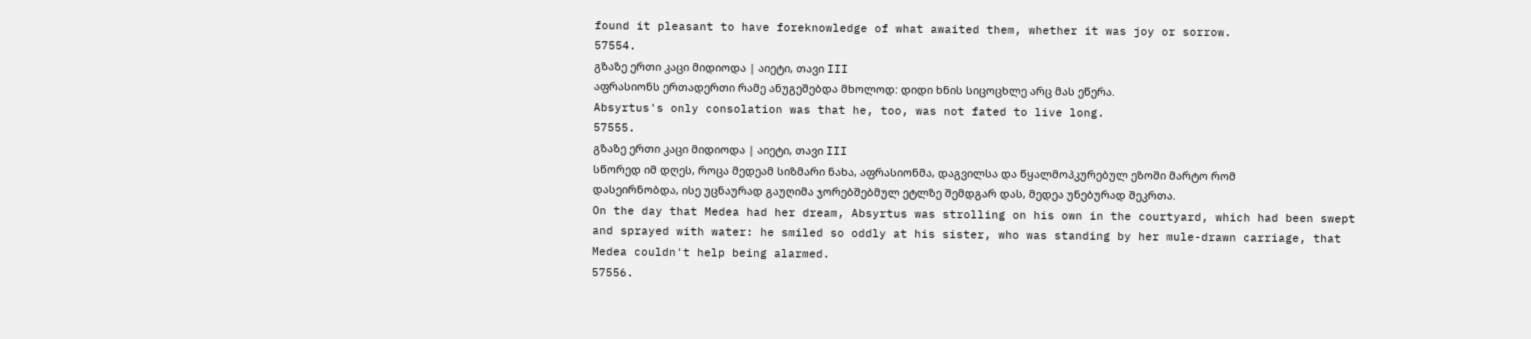found it pleasant to have foreknowledge of what awaited them, whether it was joy or sorrow.
57554.
გზაზე ერთი კაცი მიდიოდა | აიეტი, თავი III
აფრასიონს ერთადერთი რამე ანუგეშებდა მხოლოდ: დიდი ხნის სიცოცხლე არც მას ეწერა.
Absyrtus's only consolation was that he, too, was not fated to live long.
57555.
გზაზე ერთი კაცი მიდიოდა | აიეტი, თავი III
სწორედ იმ დღეს, როცა მედეამ სიზმარი ნახა, აფრასიონმა, დაგვილსა და წყალმოპკურებულ ეზოში მარტო რომ დასეირნობდა, ისე უცნაურად გაუღიმა ჯორებშებმულ ეტლზე შემდგარ დას, მედეა უნებურად შეკრთა.
On the day that Medea had her dream, Absyrtus was strolling on his own in the courtyard, which had been swept and sprayed with water: he smiled so oddly at his sister, who was standing by her mule-drawn carriage, that Medea couldn't help being alarmed.
57556.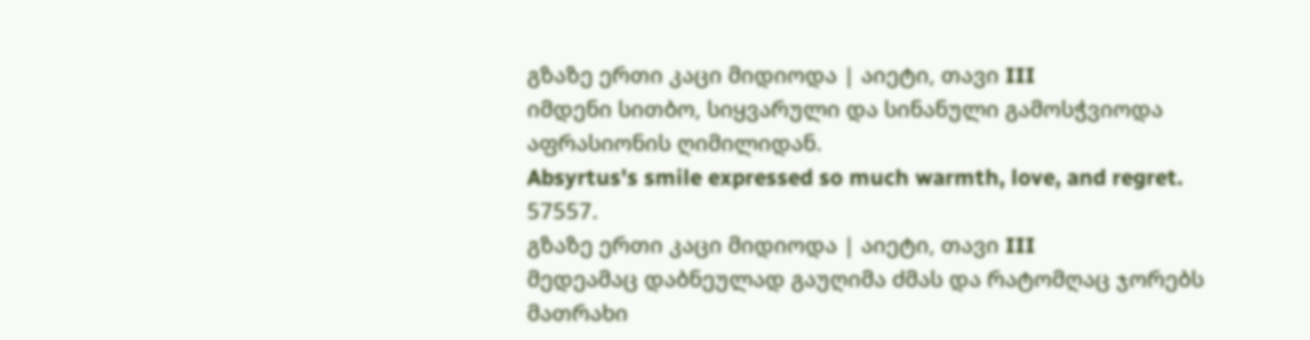გზაზე ერთი კაცი მიდიოდა | აიეტი, თავი III
იმდენი სითბო, სიყვარული და სინანული გამოსჭვიოდა აფრასიონის ღიმილიდან.
Absyrtus's smile expressed so much warmth, love, and regret.
57557.
გზაზე ერთი კაცი მიდიოდა | აიეტი, თავი III
მედეამაც დაბნეულად გაუღიმა ძმას და რატომღაც ჯორებს მათრახი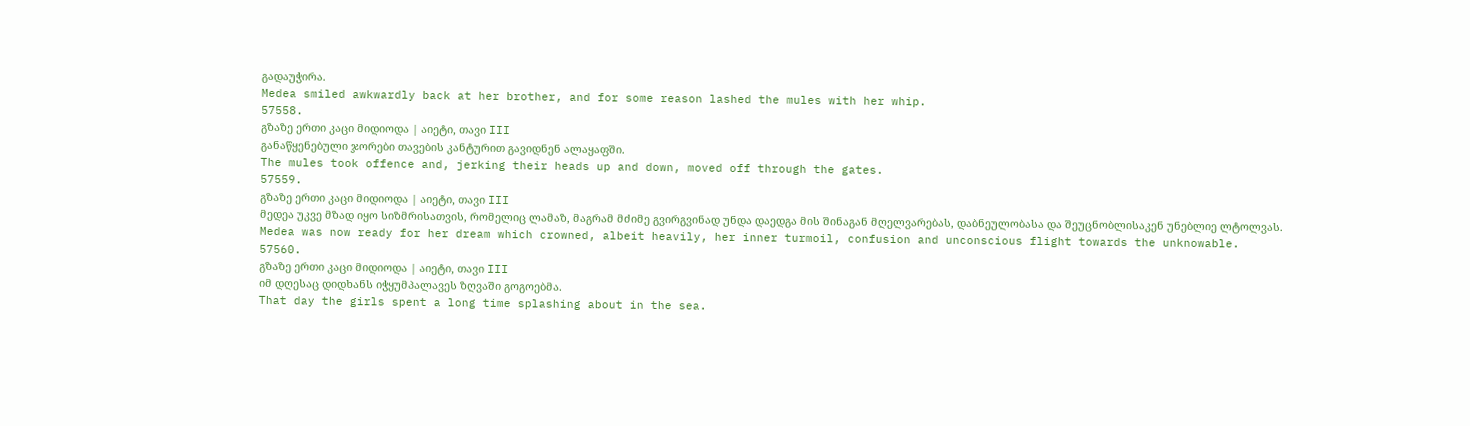გადაუჭირა.
Medea smiled awkwardly back at her brother, and for some reason lashed the mules with her whip.
57558.
გზაზე ერთი კაცი მიდიოდა | აიეტი, თავი III
განაწყენებული ჯორები თავების კანტურით გავიდნენ ალაყაფში.
The mules took offence and, jerking their heads up and down, moved off through the gates.
57559.
გზაზე ერთი კაცი მიდიოდა | აიეტი, თავი III
მედეა უკვე მზად იყო სიზმრისათვის, რომელიც ლამაზ, მაგრამ მძიმე გვირგვინად უნდა დაედგა მის შინაგან მღელვარებას, დაბნეულობასა და შეუცნობლისაკენ უნებლიე ლტოლვას.
Medea was now ready for her dream which crowned, albeit heavily, her inner turmoil, confusion and unconscious flight towards the unknowable.
57560.
გზაზე ერთი კაცი მიდიოდა | აიეტი, თავი III
იმ დღესაც დიდხანს იჭყუმპალავეს ზღვაში გოგოებმა.
That day the girls spent a long time splashing about in the sea.